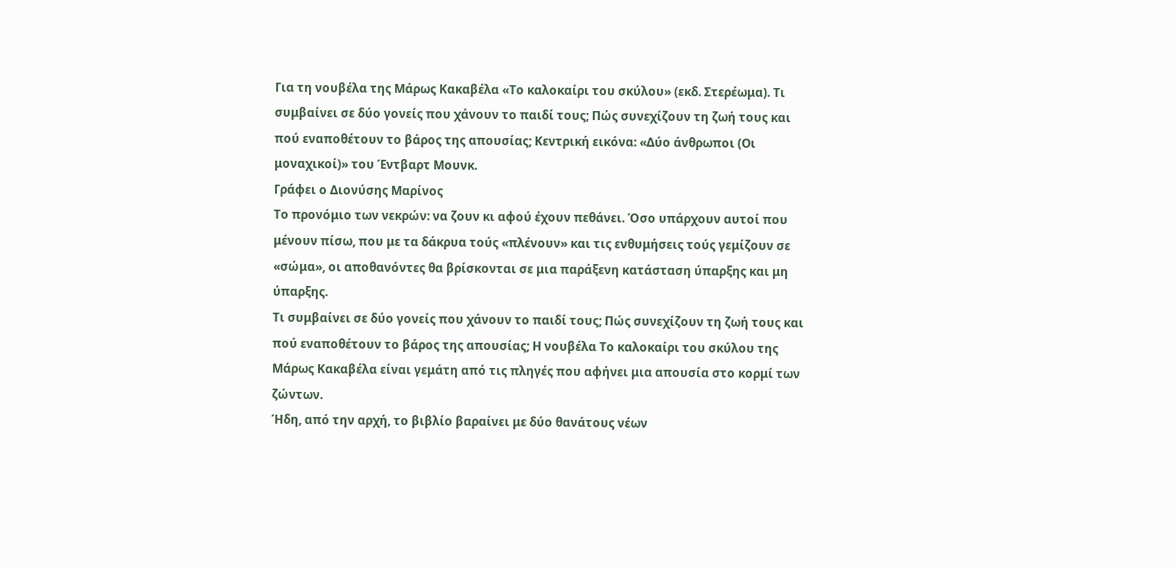Για τη νουβέλα της Μάρως Κακαβέλα «Το καλοκαίρι του σκύλου» (εκδ. Στερέωμα). Τι συμβαίνει σε δύο γονείς που χάνουν το παιδί τους; Πώς συνεχίζουν τη ζωή τους και πού εναποθέτουν το βάρος της απουσίας; Κεντρική εικόνα: «Δύο άνθρωποι (Οι μοναχικοί)» του Έντβαρτ Μουνκ.
Γράφει ο Διονύσης Μαρίνος
Το προνόμιο των νεκρών: να ζουν κι αφού έχουν πεθάνει. Όσο υπάρχουν αυτοί που μένουν πίσω, που με τα δάκρυα τούς «πλένουν» και τις ενθυμήσεις τούς γεμίζουν σε «σώμα», οι αποθανόντες θα βρίσκονται σε μια παράξενη κατάσταση ύπαρξης και μη ύπαρξης.
Τι συμβαίνει σε δύο γονείς που χάνουν το παιδί τους; Πώς συνεχίζουν τη ζωή τους και πού εναποθέτουν το βάρος της απουσίας; Η νουβέλα Το καλοκαίρι του σκύλου της Μάρως Κακαβέλα είναι γεμάτη από τις πληγές που αφήνει μια απουσία στο κορμί των ζώντων.
Ήδη, από την αρχή, το βιβλίο βαραίνει με δύο θανάτους νέων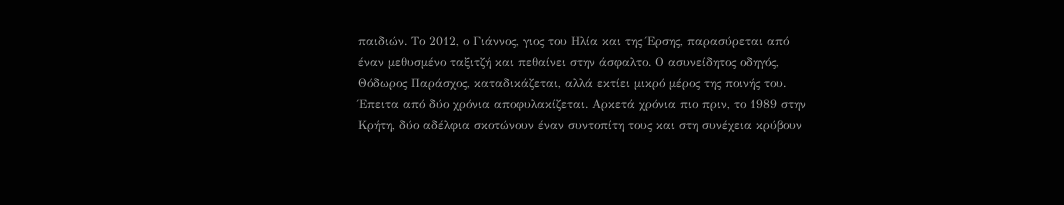παιδιών. Το 2012, ο Γιάννος, γιος του Ηλία και της Έρσης, παρασύρεται από έναν μεθυσμένο ταξιτζή και πεθαίνει στην άσφαλτο. Ο ασυνείδητος οδηγός, Θόδωρος Παράσχος, καταδικάζεται, αλλά εκτίει μικρό μέρος της ποινής του. Έπειτα από δύο χρόνια αποφυλακίζεται. Αρκετά χρόνια πιο πριν, το 1989 στην Κρήτη, δύο αδέλφια σκοτώνουν έναν συντοπίτη τους και στη συνέχεια κρύβουν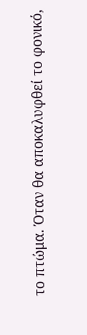το πτώμα. Όταν θα αποκαλυφθεί το φονικό,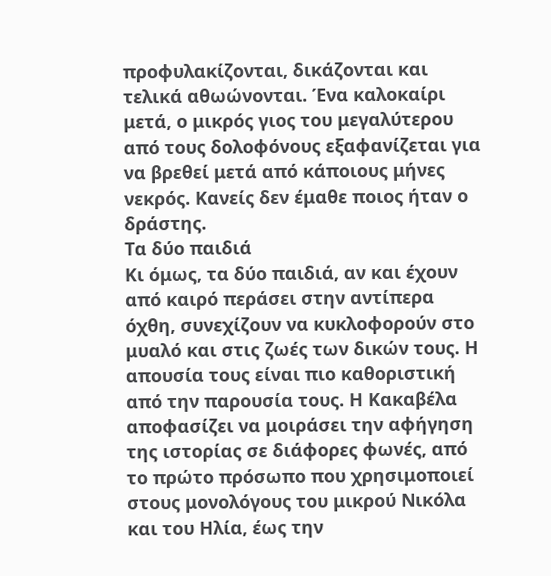προφυλακίζονται, δικάζονται και τελικά αθωώνονται. Ένα καλοκαίρι μετά, ο μικρός γιος του μεγαλύτερου από τους δολοφόνους εξαφανίζεται για να βρεθεί μετά από κάποιους μήνες νεκρός. Κανείς δεν έμαθε ποιος ήταν ο δράστης.
Τα δύο παιδιά
Κι όμως, τα δύο παιδιά, αν και έχουν από καιρό περάσει στην αντίπερα όχθη, συνεχίζουν να κυκλοφορούν στο μυαλό και στις ζωές των δικών τους. Η απουσία τους είναι πιο καθοριστική από την παρουσία τους. Η Κακαβέλα αποφασίζει να μοιράσει την αφήγηση της ιστορίας σε διάφορες φωνές, από το πρώτο πρόσωπο που χρησιμοποιεί στους μονολόγους του μικρού Νικόλα και του Ηλία, έως την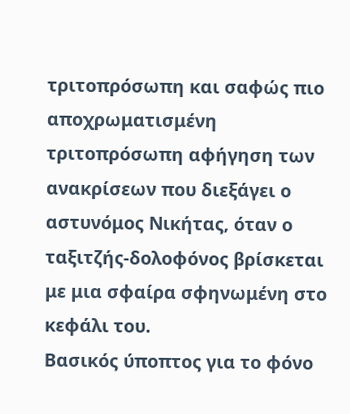τριτοπρόσωπη και σαφώς πιο αποχρωματισμένη τριτοπρόσωπη αφήγηση των ανακρίσεων που διεξάγει ο αστυνόμος Νικήτας, όταν ο ταξιτζής-δολοφόνος βρίσκεται με μια σφαίρα σφηνωμένη στο κεφάλι του.
Βασικός ύποπτος για το φόνο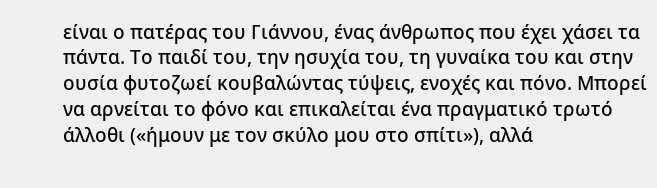είναι ο πατέρας του Γιάννου, ένας άνθρωπος που έχει χάσει τα πάντα. Το παιδί του, την ησυχία του, τη γυναίκα του και στην ουσία φυτοζωεί κουβαλώντας τύψεις, ενοχές και πόνο. Μπορεί να αρνείται το φόνο και επικαλείται ένα πραγματικό τρωτό άλλοθι («ήμουν με τον σκύλο μου στο σπίτι»), αλλά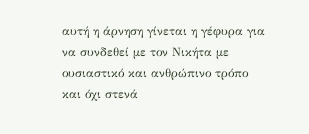αυτή η άρνηση γίνεται η γέφυρα για να συνδεθεί με τον Νικήτα με ουσιαστικό και ανθρώπινο τρόπο και όχι στενά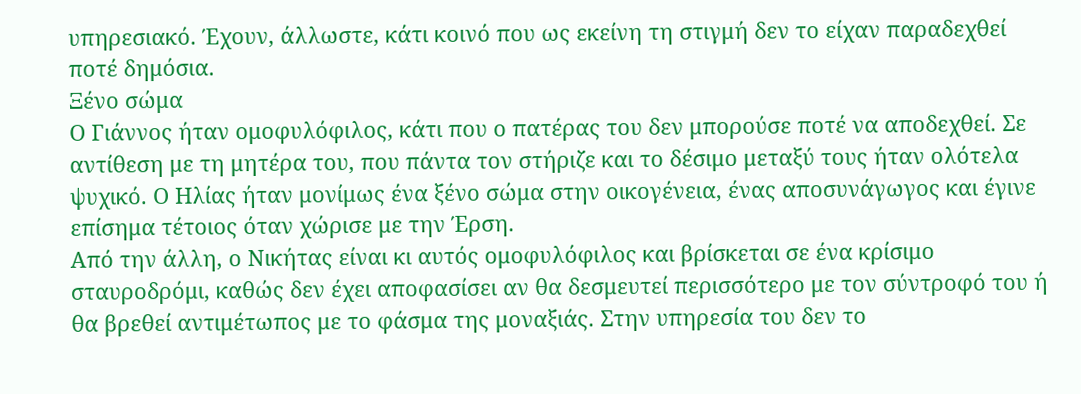υπηρεσιακό. Έχουν, άλλωστε, κάτι κοινό που ως εκείνη τη στιγμή δεν το είχαν παραδεχθεί ποτέ δημόσια.
Ξένο σώμα
Ο Γιάννος ήταν ομοφυλόφιλος, κάτι που ο πατέρας του δεν μπορούσε ποτέ να αποδεχθεί. Σε αντίθεση με τη μητέρα του, που πάντα τον στήριζε και το δέσιμο μεταξύ τους ήταν ολότελα ψυχικό. Ο Ηλίας ήταν μονίμως ένα ξένο σώμα στην οικογένεια, ένας αποσυνάγωγος και έγινε επίσημα τέτοιος όταν χώρισε με την Έρση.
Από την άλλη, ο Νικήτας είναι κι αυτός ομοφυλόφιλος και βρίσκεται σε ένα κρίσιμο σταυροδρόμι, καθώς δεν έχει αποφασίσει αν θα δεσμευτεί περισσότερο με τον σύντροφό του ή θα βρεθεί αντιμέτωπος με το φάσμα της μοναξιάς. Στην υπηρεσία του δεν το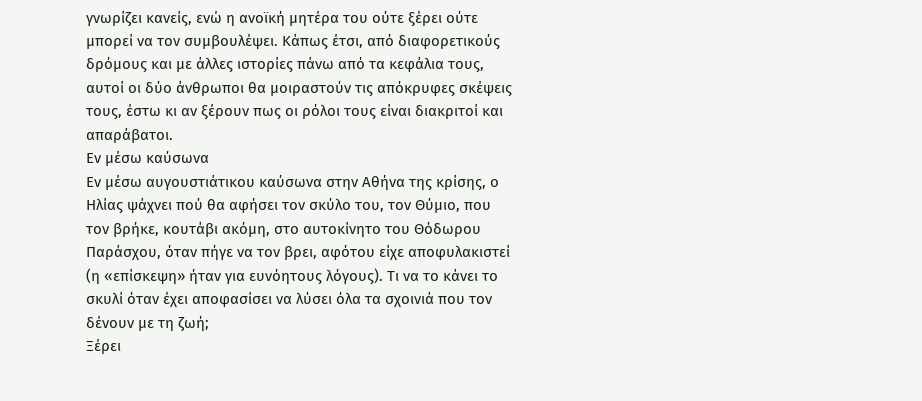γνωρίζει κανείς, ενώ η ανοϊκή μητέρα του ούτε ξέρει ούτε μπορεί να τον συμβουλέψει. Κάπως έτσι, από διαφορετικούς δρόμους και με άλλες ιστορίες πάνω από τα κεφάλια τους, αυτοί οι δύο άνθρωποι θα μοιραστούν τις απόκρυφες σκέψεις τους, έστω κι αν ξέρουν πως οι ρόλοι τους είναι διακριτοί και απαράβατοι.
Εν μέσω καύσωνα
Εν μέσω αυγουστιάτικου καύσωνα στην Αθήνα της κρίσης, ο Ηλίας ψάχνει πού θα αφήσει τον σκύλο του, τον Θύμιο, που τον βρήκε, κουτάβι ακόμη, στο αυτοκίνητο του Θόδωρου Παράσχου, όταν πήγε να τον βρει, αφότου είχε αποφυλακιστεί (η «επίσκεψη» ήταν για ευνόητους λόγους). Τι να το κάνει το σκυλί όταν έχει αποφασίσει να λύσει όλα τα σχοινιά που τον δένουν με τη ζωή;
Ξέρει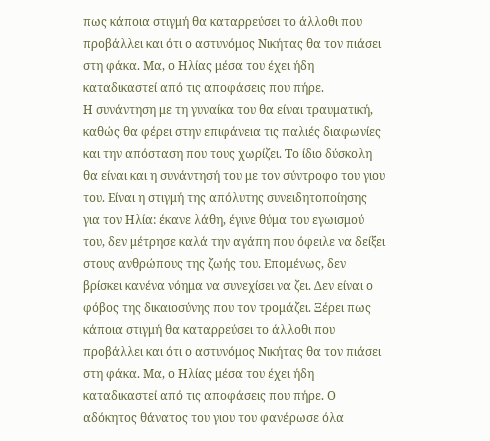πως κάποια στιγμή θα καταρρεύσει το άλλοθι που προβάλλει και ότι ο αστυνόμος Νικήτας θα τον πιάσει στη φάκα. Μα, ο Ηλίας μέσα του έχει ήδη καταδικαστεί από τις αποφάσεις που πήρε.
Η συνάντηση με τη γυναίκα του θα είναι τραυματική, καθώς θα φέρει στην επιφάνεια τις παλιές διαφωνίες και την απόσταση που τους χωρίζει. Το ίδιο δύσκολη θα είναι και η συνάντησή του με τον σύντροφο του γιου του. Είναι η στιγμή της απόλυτης συνειδητοποίησης για τον Ηλία: έκανε λάθη, έγινε θύμα του εγωισμού του, δεν μέτρησε καλά την αγάπη που όφειλε να δείξει στους ανθρώπους της ζωής του. Επομένως, δεν βρίσκει κανένα νόημα να συνεχίσει να ζει. Δεν είναι ο φόβος της δικαιοσύνης που τον τρομάζει. Ξέρει πως κάποια στιγμή θα καταρρεύσει το άλλοθι που προβάλλει και ότι ο αστυνόμος Νικήτας θα τον πιάσει στη φάκα. Μα, ο Ηλίας μέσα του έχει ήδη καταδικαστεί από τις αποφάσεις που πήρε. Ο αδόκητος θάνατος του γιου του φανέρωσε όλα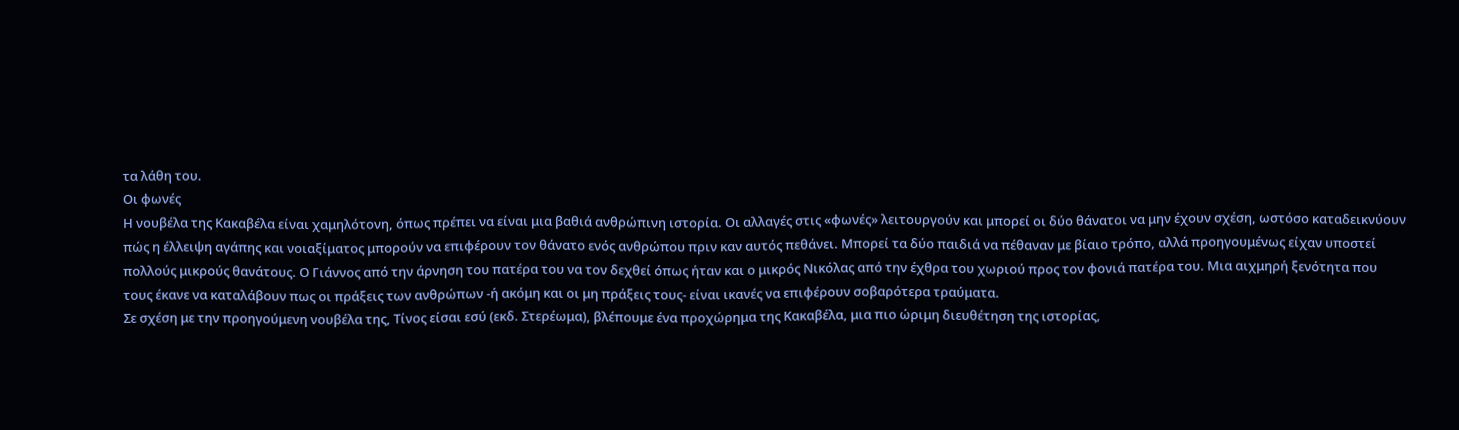τα λάθη του.
Οι φωνές
Η νουβέλα της Κακαβέλα είναι χαμηλότονη, όπως πρέπει να είναι μια βαθιά ανθρώπινη ιστορία. Οι αλλαγές στις «φωνές» λειτουργούν και μπορεί οι δύο θάνατοι να μην έχουν σχέση, ωστόσο καταδεικνύουν πώς η έλλειψη αγάπης και νοιαξίματος μπορούν να επιφέρουν τον θάνατο ενός ανθρώπου πριν καν αυτός πεθάνει. Μπορεί τα δύο παιδιά να πέθαναν με βίαιο τρόπο, αλλά προηγουμένως είχαν υποστεί πολλούς μικρούς θανάτους. Ο Γιάννος από την άρνηση του πατέρα του να τον δεχθεί όπως ήταν και ο μικρός Νικόλας από την έχθρα του χωριού προς τον φονιά πατέρα του. Μια αιχμηρή ξενότητα που τους έκανε να καταλάβουν πως οι πράξεις των ανθρώπων -ή ακόμη και οι μη πράξεις τους- είναι ικανές να επιφέρουν σοβαρότερα τραύματα.
Σε σχέση με την προηγούμενη νουβέλα της, Τίνος είσαι εσύ (εκδ. Στερέωμα), βλέπουμε ένα προχώρημα της Κακαβέλα, μια πιο ώριμη διευθέτηση της ιστορίας,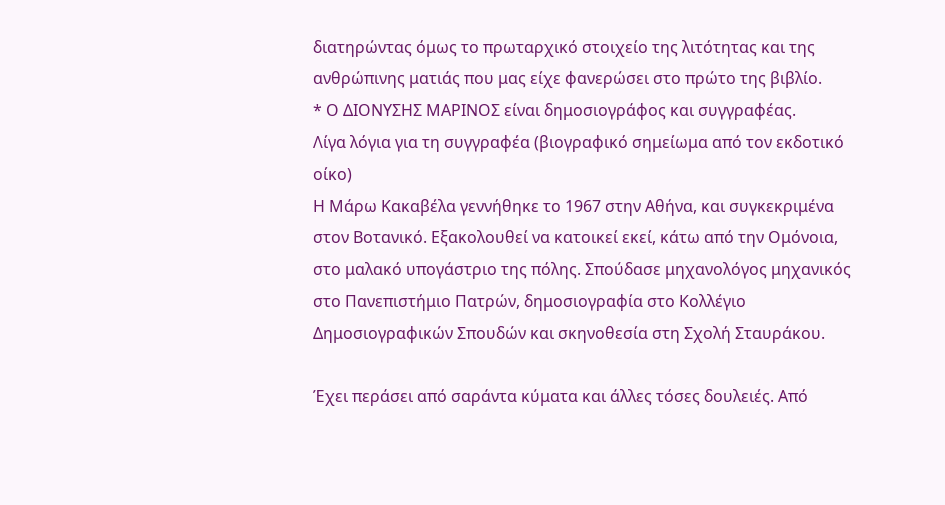διατηρώντας όμως το πρωταρχικό στοιχείο της λιτότητας και της ανθρώπινης ματιάς που μας είχε φανερώσει στο πρώτο της βιβλίο.
* Ο ΔΙΟΝΥΣΗΣ ΜΑΡΙΝΟΣ είναι δημοσιογράφος και συγγραφέας.
Λίγα λόγια για τη συγγραφέα (βιογραφικό σημείωμα από τον εκδοτικό οίκο)
Η Μάρω Κακαβέλα γεννήθηκε το 1967 στην Αθήνα, και συγκεκριμένα στον Βοτανικό. Εξακολουθεί να κατοικεί εκεί, κάτω από την Ομόνοια, στο μαλακό υπογάστριο της πόλης. Σπούδασε μηχανολόγος μηχανικός στο Πανεπιστήμιο Πατρών, δημοσιογραφία στο Κολλέγιο Δημοσιογραφικών Σπουδών και σκηνοθεσία στη Σχολή Σταυράκου.

Έχει περάσει από σαράντα κύματα και άλλες τόσες δουλειές. Από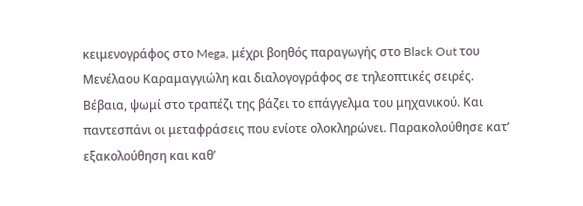κειμενογράφος στο Mega, μέχρι βοηθός παραγωγής στο Black Out του Μενέλαου Καραμαγγιώλη και διαλογογράφος σε τηλεοπτικές σειρές. Βέβαια, ψωμί στο τραπέζι της βάζει το επάγγελμα του μηχανικού. Και παντεσπάνι οι μεταφράσεις που ενίοτε ολοκληρώνει. Παρακολούθησε κατ’ εξακολούθηση και καθ’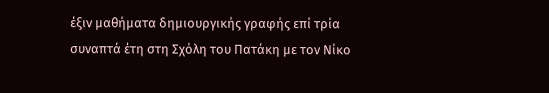έξιν μαθήματα δημιουργικής γραφής επί τρία συναπτά έτη στη Σχόλη του Πατάκη με τον Νίκο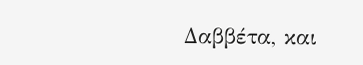Δαββέτα, και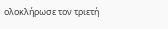ολοκλήρωσε τον τριετή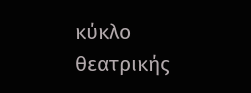κύκλο θεατρικής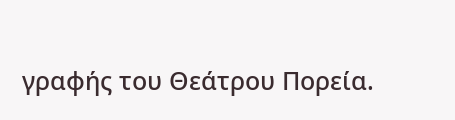γραφής του Θεάτρου Πορεία.